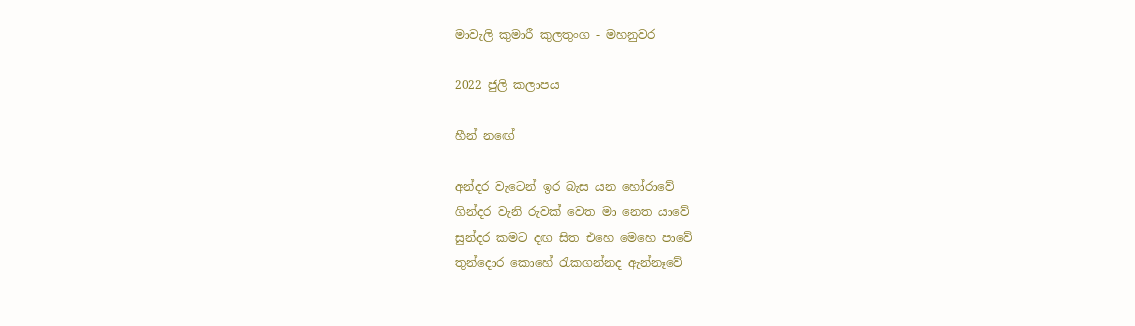මාවැලි කුමාරී කුලතුංග - මහනුවර

2022 ජුලි කලාපය

හීන් නඟේ

අන්දර වැටෙන් ඉර බැස යන හෝරාවේ
ගින්දර වැනි රුවක් වෙත මා නෙත යාවේ
සුන්දර කමට දඟ සිත එහෙ මෙහෙ පාවේ
තුන්දොර කොහේ රැකගන්නද ඇන්නෑවේ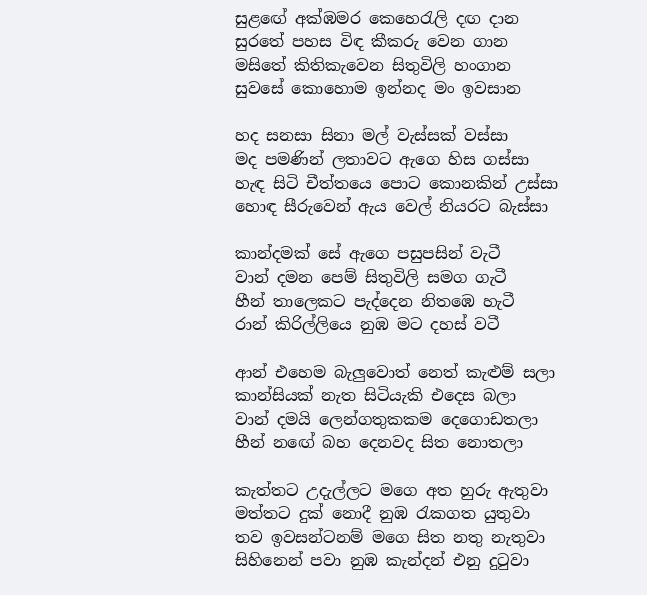සුළඟේ අක්ඹමර කෙහෙරැලි දඟ දාන
සුරතේ පහස විඳ කීකරු වෙන ගාන
මසිතේ කිතිකැවෙන සිතුවිලි හංගාන
සුවසේ කොහොම ඉන්නද මං ඉවසාන

හද සනසා සිනා මල් වැස්සක් වස්සා
මද පමණින් ලතාවට ඇගෙ හිස ගස්සා
හැඳ සිටි චීත්තයෙ පොට කොනකින් උස්සා
හොඳ සීරුවෙන් ඇය වෙල් නියරට බැස්සා

කාන්දමක් සේ ඇගෙ පසුපසින් වැටී
වාන් දමන පෙම් සිතුවිලි සමග ගැටී
හීන් තාලෙකට පැද්දෙන නිතඹෙ හැටී
රාන් කිරිල්ලියෙ නුඹ මට දහස් වටී

ආන් එහෙම බැලුවොත් නෙත් කැළුම් සලා
කාන්සියක් නැත සිටියැකි එදෙස බලා
වාන් දමයි ලෙන්ගතුකකම දෙගොඩතලා
හීන් නඟේ බහ දෙනවද සිත නොතලා

කැත්තට උදැල්ලට මගෙ අත හුරු ඇතුවා
මත්තට දුක් නොදී නුඹ රැකගත යුතුවා
තව ඉවසන්ටනම් මගෙ සිත නතු නැතුවා
සිහිනෙන් පවා නුඹ කැන්දන් එනු දුටුවා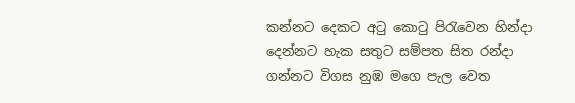කන්නට දෙකට අටු කොටු පිරැවෙන හින්දා
දෙන්නට හැක සතුට සම්පත සිත රන්දා
ගන්නට විගස නුඹ මගෙ පැල වෙත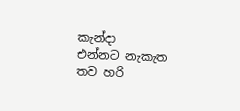කැන්දා
එන්නට නැකැත තව හරි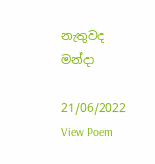නැතුවද මන්දා

21/06/2022
View Poem